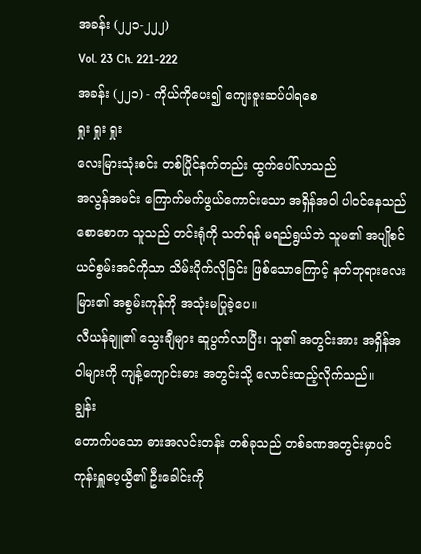အခန်း (၂၂၁-၂၂၂)
Vol. 23 Ch. 221-222
အခန်း (၂၂၁) - ကိုယ်ကိုပေး၍ ကျေးဇူးဆပ်ပါရစေ
ရှုး ရှုး ရှုး
လေးမြားသုံးစင်း တစ်ပြိုင်နက်တည်း ထွက်ပေါ်လာသည်
အလွန်အမင်း ကြောက်မက်ဖွယ်ကောင်းသော အရှိန်အဝါ ပါဝင်နေသည်
စောစောက သူသည် တင်းရုံကို သတ်ရန် မရည်ရွယ်ဘဲ သူမ၏ အပျိုစင်ယင်စွမ်းအင်ကိုသာ သိမ်းပိုက်လိုခြင်း ဖြစ်သောကြောင့် နတ်ဘုရားလေးမြား၏ အစွမ်းကုန်ကို အသုံးမပြုခဲ့ပေ။
လီယန်ချူ၏ သွေးချီများ ဆူပွက်လာပြီး၊ သူ၏ အတွင်းအား အရှိန်အဝါများကို ကျန့်ကျောင်းဓား အတွင်းသို့ လောင်းထည့်လိုက်သည်။
ချွန်း
တောက်ပသော ဓားအလင်းတန်း တစ်ခုသည် တစ်ခဏအတွင်းမှာပင် ကုန်းရှူပေ့ယွီ၏ ဦးခေါင်းကို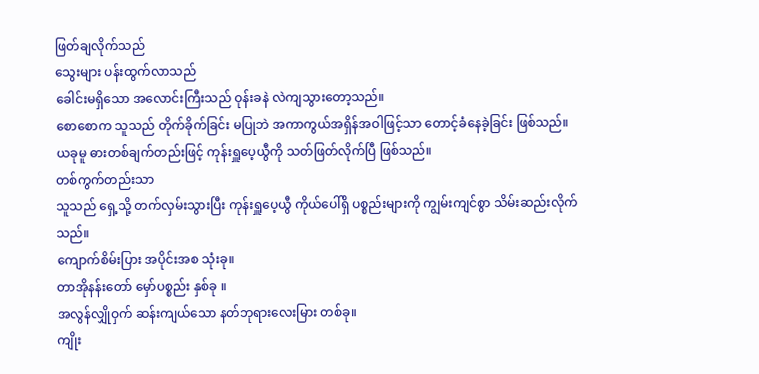ဖြတ်ချလိုက်သည်
သွေးများ ပန်းထွက်လာသည်
ခေါင်းမရှိသော အလောင်းကြီးသည် ဝုန်းခနဲ လဲကျသွားတော့သည်။
စောစောက သူသည် တိုက်ခိုက်ခြင်း မပြုဘဲ အကာကွယ်အရှိန်အဝါဖြင့်သာ တောင့်ခံနေခဲ့ခြင်း ဖြစ်သည်။
ယခုမူ ဓားတစ်ချက်တည်းဖြင့် ကုန်းရှူပေ့ယွီကို သတ်ဖြတ်လိုက်ပြီ ဖြစ်သည်။
တစ်ကွက်တည်းသာ
သူသည် ရှေ့သို့ တက်လှမ်းသွားပြီး ကုန်းရှူပေ့ယွီ ကိုယ်ပေါ်ရှိ ပစ္စည်းများကို ကျွမ်းကျင်စွာ သိမ်းဆည်းလိုက်သည်။
ကျောက်စိမ်းပြား အပိုင်းအစ သုံးခု။
တာအိုနန်းတော် မှော်ပစ္စည်း နှစ်ခု ။
အလွန်လျှိုဝှက် ဆန်းကျယ်သော နတ်ဘုရားလေးမြား တစ်ခု။
ကျိုး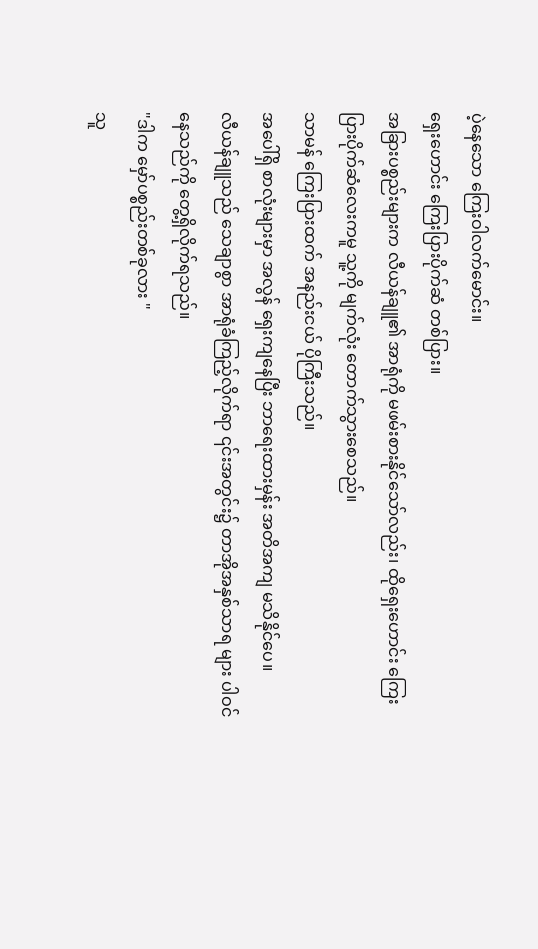ပဲ့နေသော ကြေးဝါလက်မောင်း။
ရှေးဟောင်း ကြေးပြားပိုက်ဆံ တစ်ပြား။
အခြားပစ္စည်းများက လီယန်ချူ၏ အာရုံကို မဖမ်းစားနိုင်သော်လည်း၊ ထိုရှေးဟောင်း ကြေးပြားပိုက်ဆံလေးကမူ သူ့ကို မျက်လုံး တောက်သွားစေသည်။
သာမန် ကြေးပြားထက် အနည်းငယ် ပိုကြီးသည်။
အပေါ်ရှိ စာလုံးများမှာ အလွန် ရှေးကျနေပြီး ဘာရေးထားမှန်း အတိအကျ မသိနိုင်ပေ။
လီယန်ချူသည် သေချာစွာ အာရုံခံကြည့်လိုက်ရာ ၎င်းအတွင်း၌ တာအိုအနှစ်သာရ များ ပါဝင်နေသည်ကို တွေ့ရှိလိုက်ရသည်။
"ဒါက မှော်ပစ္စည်းတစ်ခုလား "
သူ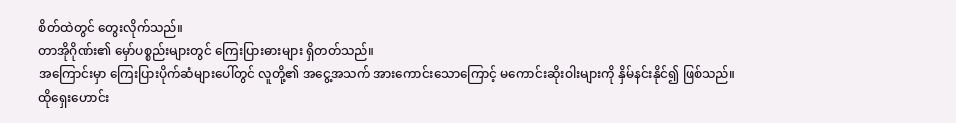စိတ်ထဲတွင် တွေးလိုက်သည်။
တာအိုဂိုဏ်း၏ မှော်ပစ္စည်းများတွင် ကြေးပြားဓားများ ရှိတတ်သည်။
အကြောင်းမှာ ကြေးပြားပိုက်ဆံများပေါ်တွင် လူတို့၏ အငွေ့အသက် အားကောင်းသောကြောင့် မကောင်းဆိုးဝါးများကို နှိမ်နင်းနိုင်၍ ဖြစ်သည်။
ထိုရှေးဟောင်း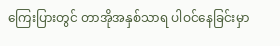ကြေးပြားတွင် တာအိုအနှစ်သာရ ပါဝင်နေခြင်းမှာ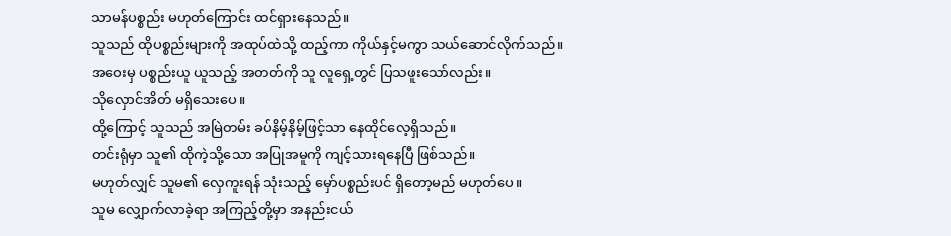သာမန်ပစ္စည်း မဟုတ်ကြောင်း ထင်ရှားနေသည်။
သူသည် ထိုပစ္စည်းများကို အထုပ်ထဲသို့ ထည့်ကာ ကိုယ်နှင့်မကွာ သယ်ဆောင်လိုက်သည်။
အဝေးမှ ပစ္စည်းယူ ယူသည့် အတတ်ကို သူ လူရှေ့တွင် ပြသဖူးသော်လည်း။
သိုလှောင်အိတ် မရှိသေးပေ။
ထို့ကြောင့် သူသည် အမြဲတမ်း ခပ်နိမ့်နိမ့်ဖြင့်သာ နေထိုင်လေ့ရှိသည်။
တင်းရုံမှာ သူ၏ ထိုကဲ့သို့သော အပြုအမူကို ကျင့်သားရနေပြီ ဖြစ်သည်။
မဟုတ်လျှင် သူမ၏ လှေကူးရန် သုံးသည့် မှော်ပစ္စည်းပင် ရှိတော့မည် မဟုတ်ပေ။
သူမ လျှောက်လာခဲ့ရာ အကြည့်တို့မှာ အနည်းငယ်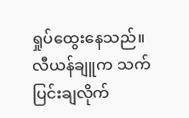ရှုပ်ထွေးနေသည်။
လီယန်ချူက သက်ပြင်းချလိုက်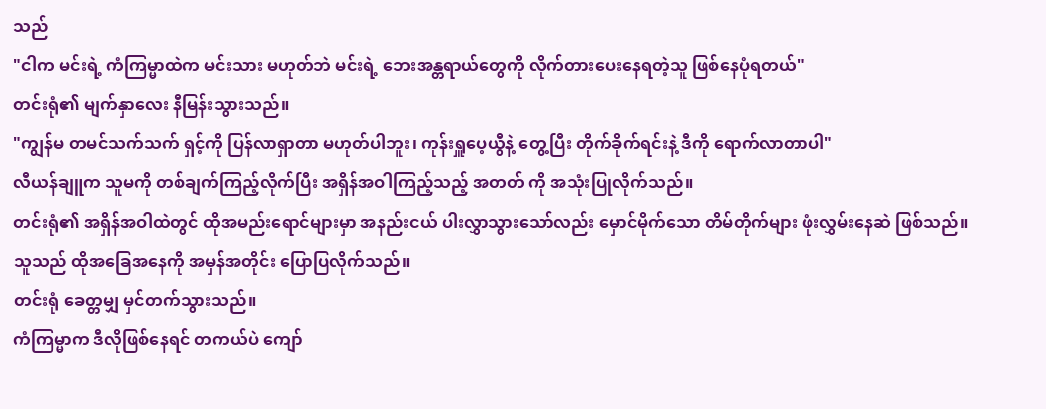သည်
"ငါက မင်းရဲ့ ကံကြမ္မာထဲက မင်းသား မဟုတ်ဘဲ မင်းရဲ့ ဘေးအန္တရာယ်တွေကို လိုက်တားပေးနေရတဲ့သူ ဖြစ်နေပုံရတယ်"
တင်းရုံ၏ မျက်နှာလေး နီမြန်းသွားသည်။
"ကျွန်မ တမင်သက်သက် ရှင့်ကို ပြန်လာရှာတာ မဟုတ်ပါဘူး၊ ကုန်းရှူပေ့ယွီနဲ့ တွေ့ပြီး တိုက်ခိုက်ရင်းနဲ့ ဒီကို ရောက်လာတာပါ"
လီယန်ချူက သူမကို တစ်ချက်ကြည့်လိုက်ပြီး အရှိန်အဝါကြည့်သည့် အတတ် ကို အသုံးပြုလိုက်သည်။
တင်းရုံ၏ အရှိန်အဝါထဲတွင် ထိုအမည်းရောင်များမှာ အနည်းငယ် ပါးလွှာသွားသော်လည်း မှောင်မိုက်သော တိမ်တိုက်များ ဖုံးလွှမ်းနေဆဲ ဖြစ်သည်။
သူသည် ထိုအခြေအနေကို အမှန်အတိုင်း ပြောပြလိုက်သည်။
တင်းရုံ ခေတ္တမျှ မှင်တက်သွားသည်။
ကံကြမ္မာက ဒီလိုဖြစ်နေရင် တကယ်ပဲ ကျော်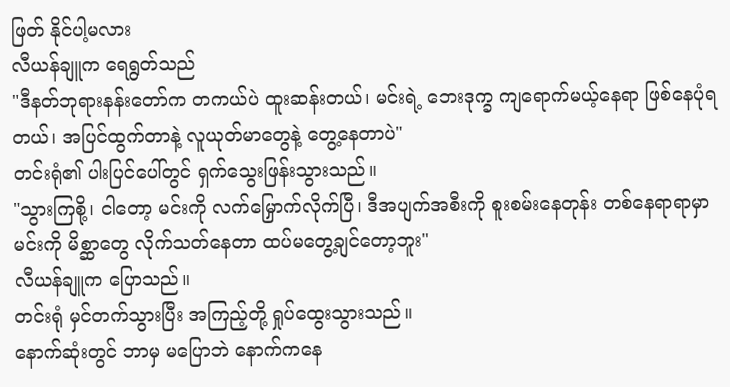ဖြတ် နိုင်ပါ့မလား
လီယန်ချူက ရေရွတ်သည်
"ဒီနတ်ဘုရားနန်းတော်က တကယ်ပဲ ထူးဆန်းတယ်၊ မင်းရဲ့ ဘေးဒုက္ခ ကျရောက်မယ့်နေရာ ဖြစ်နေပုံရတယ်၊ အပြင်ထွက်တာနဲ့ လူယုတ်မာတွေနဲ့ တွေ့နေတာပဲ"
တင်းရုံ၏ ပါးပြင်ပေါ်တွင် ရှက်သွေးဖြန်းသွားသည်။
"သွားကြစို့၊ ငါတော့ မင်းကို လက်မြှောက်လိုက်ပြီ၊ ဒီအပျက်အစီးကို စူးစမ်းနေတုန်း တစ်နေရာရာမှာ မင်းကို မိစ္ဆာတွေ လိုက်သတ်နေတာ ထပ်မတွေ့ချင်တော့ဘူး"
လီယန်ချူက ပြောသည်။
တင်းရုံ မှင်တက်သွားပြီး အကြည့်တို့ ရှုပ်ထွေးသွားသည်။
နောက်ဆုံးတွင် ဘာမှ မပြောဘဲ နောက်ကနေ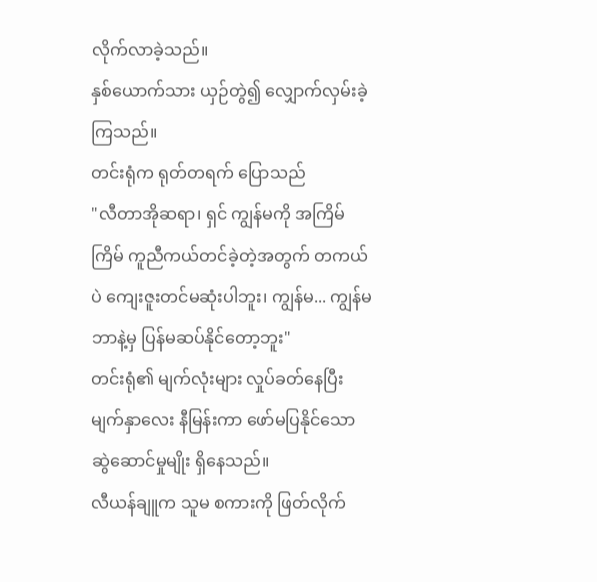လိုက်လာခဲ့သည်။
နှစ်ယောက်သား ယှဉ်တွဲ၍ လျှောက်လှမ်းခဲ့ကြသည်။
တင်းရုံက ရုတ်တရက် ပြောသည်
"လီတာအိုဆရာ၊ ရှင် ကျွန်မကို အကြိမ်ကြိမ် ကူညီကယ်တင်ခဲ့တဲ့အတွက် တကယ်ပဲ ကျေးဇူးတင်မဆုံးပါဘူး၊ ကျွန်မ... ကျွန်မ ဘာနဲ့မှ ပြန်မဆပ်နိုင်တော့ဘူး"
တင်းရုံ၏ မျက်လုံးများ လှုပ်ခတ်နေပြီး မျက်နှာလေး နီမြန်းကာ ဖော်မပြနိုင်သော ဆွဲဆောင်မှုမျိုး ရှိနေသည်။
လီယန်ချူက သူမ စကားကို ဖြတ်လိုက်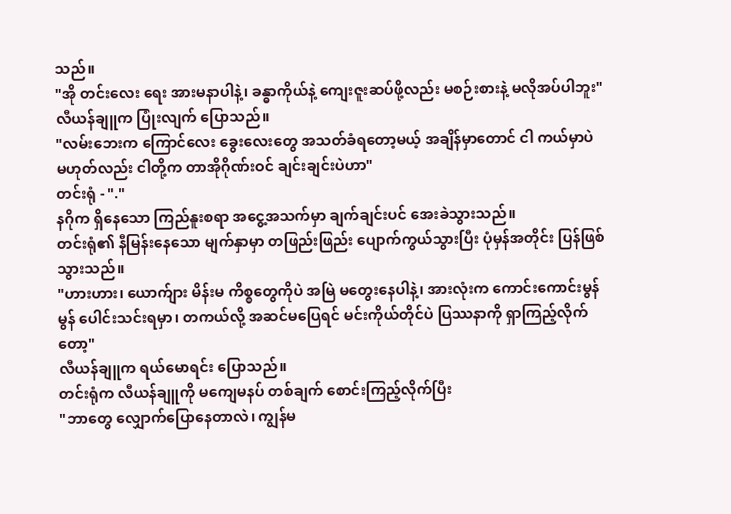သည်။
"အို တင်းလေး ရေး အားမနာပါနဲ့၊ ခန္ဓာကိုယ်နဲ့ ကျေးဇူးဆပ်ဖို့လည်း မစဉ်းစားနဲ့ မလိုအပ်ပါဘူး"
လီယန်ချူက ပြုံးလျက် ပြောသည်။
"လမ်းဘေးက ကြောင်လေး ခွေးလေးတွေ အသတ်ခံရတော့မယ့် အချိန်မှာတောင် ငါ ကယ်မှာပဲ မဟုတ်လည်း ငါတို့က တာအိုဂိုဏ်းဝင် ချင်းချင်းပဲဟာ"
တင်းရုံ - "."
နဂိုက ရှိနေသော ကြည်နူးစရာ အငွေ့အသက်မှာ ချက်ချင်းပင် အေးခဲသွားသည်။
တင်းရုံ၏ နီမြန်းနေသော မျက်နှာမှာ တဖြည်းဖြည်း ပျောက်ကွယ်သွားပြီး ပုံမှန်အတိုင်း ပြန်ဖြစ်သွားသည်။
"ဟားဟား၊ ယောက်ျား မိန်းမ ကိစ္စတွေကိုပဲ အမြဲ မတွေးနေပါနဲ့၊ အားလုံးက ကောင်းကောင်းမွန်မွန် ပေါင်းသင်းရမှာ၊ တကယ်လို့ အဆင်မပြေရင် မင်းကိုယ်တိုင်ပဲ ပြဿနာကို ရှာကြည့်လိုက်တော့"
လီယန်ချူက ရယ်မောရင်း ပြောသည်။
တင်းရုံက လီယန်ချူကို မကျေမနပ် တစ်ချက် စောင်းကြည့်လိုက်ပြီး
"ဘာတွေ လျှောက်ပြောနေတာလဲ၊ ကျွန်မ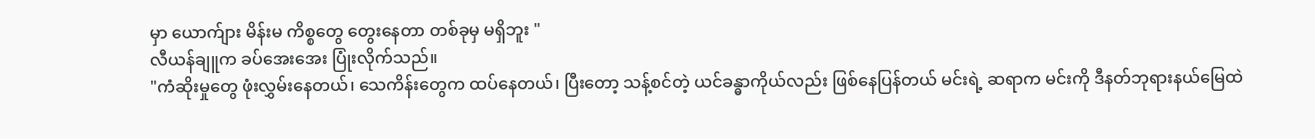မှာ ယောက်ျား မိန်းမ ကိစ္စတွေ တွေးနေတာ တစ်ခုမှ မရှိဘူး "
လီယန်ချူက ခပ်အေးအေး ပြုံးလိုက်သည်။
"ကံဆိုးမှုတွေ ဖုံးလွှမ်းနေတယ်၊ သေကိန်းတွေက ထပ်နေတယ်၊ ပြီးတော့ သန့်စင်တဲ့ ယင်ခန္ဓာကိုယ်လည်း ဖြစ်နေပြန်တယ် မင်းရဲ့ ဆရာက မင်းကို ဒီနတ်ဘုရားနယ်မြေထဲ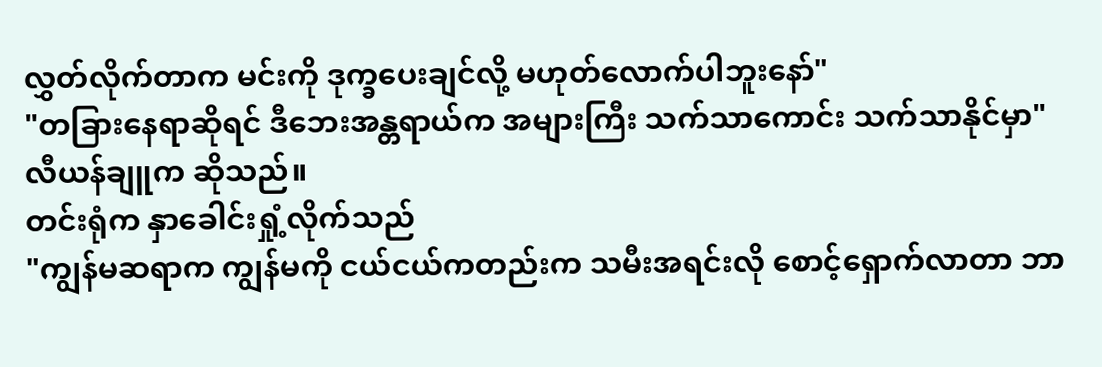လွှတ်လိုက်တာက မင်းကို ဒုက္ခပေးချင်လို့ မဟုတ်လောက်ပါဘူးနော်"
"တခြားနေရာဆိုရင် ဒီဘေးအန္တရာယ်က အများကြီး သက်သာကောင်း သက်သာနိုင်မှာ"
လီယန်ချူက ဆိုသည်။
တင်းရုံက နှာခေါင်းရှုံ့လိုက်သည်
"ကျွန်မဆရာက ကျွန်မကို ငယ်ငယ်ကတည်းက သမီးအရင်းလို စောင့်ရှောက်လာတာ ဘာ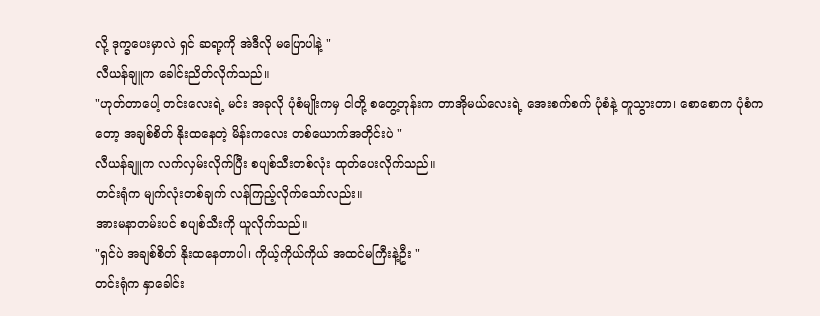လို့ ဒုက္ခပေးမှာလဲ ရှင် ဆရာ့ကို အဲဒီလို မပြောပါနဲ့ "
လီယန်ချူက ခေါင်းညိတ်လိုက်သည်။
"ဟုတ်တာပေါ့ တင်းလေးရဲ့ မင်း အခုလို ပုံစံမျိုးကမှ ငါတို့ စတွေ့တုန်းက တာအိုမယ်လေးရဲ့ အေးစက်စက် ပုံစံနဲ့ တူသွားတာ၊ စောစောက ပုံစံကတော့ အချစ်စိတ် နိုးထနေတဲ့ မိန်းကလေး တစ်ယောက်အတိုင်းပဲ "
လီယန်ချူက လက်လှမ်းလိုက်ပြီး စပျစ်သီးတစ်လုံး ထုတ်ပေးလိုက်သည်။
တင်းရုံက မျက်လုံးတစ်ချက် လန်ကြည့်လိုက်သော်လည်း။
အားမနာတမ်းပင် စပျစ်သီးကို ယူလိုက်သည်။
"ရှင်ပဲ အချစ်စိတ် နိုးထနေတာပါ၊ ကိုယ့်ကိုယ်ကိုယ် အထင်မကြီးနဲ့ဦး "
တင်းရုံက နှာခေါင်း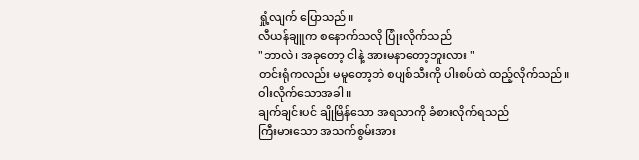ရှုံ့လျက် ပြောသည်။
လီယန်ချူက စနောက်သလို ပြုံးလိုက်သည်
"ဘာလဲ၊ အခုတော့ ငါနဲ့ အားမနာတော့ဘူးလား "
တင်းရုံကလည်း မမူတော့ဘဲ စပျစ်သီးကို ပါးစပ်ထဲ ထည့်လိုက်သည်။
ဝါးလိုက်သောအခါ။
ချက်ချင်းပင် ချိုမြိန်သော အရသာကို ခံစားလိုက်ရသည်
ကြီးမားသော အသက်စွမ်းအား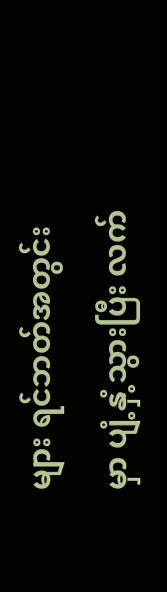များ ရင်ဘတ်အတွင်းမှာ ပျံ့နှံ့သွားပြီး လက်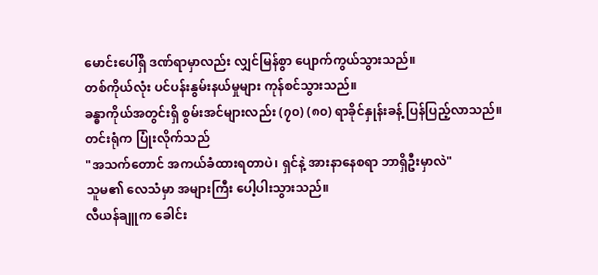မောင်းပေါ်ရှိ ဒဏ်ရာမှာလည်း လျှင်မြန်စွာ ပျောက်ကွယ်သွားသည်။
တစ်ကိုယ်လုံး ပင်ပန်းနွမ်းနယ်မှုများ ကုန်စင်သွားသည်။
ခန္ဓာကိုယ်အတွင်းရှိ စွမ်းအင်များလည်း (၇၀) (၈၀) ရာခိုင်နှုန်းခန့် ပြန်ပြည့်လာသည်။
တင်းရုံက ပြုံးလိုက်သည်
"အသက်တောင် အကယ်ခံထားရတာပဲ၊ ရှင်နဲ့ အားနာနေစရာ ဘာရှိဦးမှာလဲ"
သူမ၏ လေသံမှာ အများကြီး ပေါ့ပါးသွားသည်။
လီယန်ချူက ခေါင်း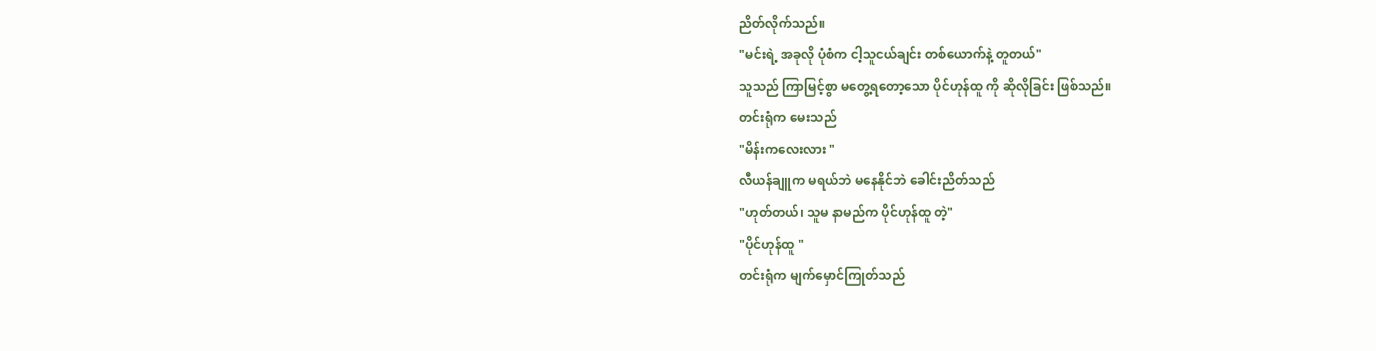ညိတ်လိုက်သည်။
"မင်းရဲ့ အခုလို ပုံစံက ငါ့သူငယ်ချင်း တစ်ယောက်နဲ့ တူတယ်"
သူသည် ကြာမြင့်စွာ မတွေ့ရတော့သော ပိုင်ဟုန်ထူ ကို ဆိုလိုခြင်း ဖြစ်သည်။
တင်းရုံက မေးသည်
"မိန်းကလေးလား "
လီယန်ချူက မရယ်ဘဲ မနေနိုင်ဘဲ ခေါင်းညိတ်သည်
"ဟုတ်တယ်၊ သူမ နာမည်က ပိုင်ဟုန်ထူ တဲ့"
"ပိုင်ဟုန်ထူ "
တင်းရုံက မျက်မှောင်ကြုတ်သည်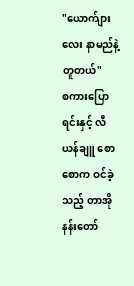"ယောက်ျားလေး နာမည်နဲ့ တူတယ်"
စကားပြောရင်းနှင့် လီယန်ချူ စောစောက ဝင်ခဲ့သည့် တာအိုနန်းတော်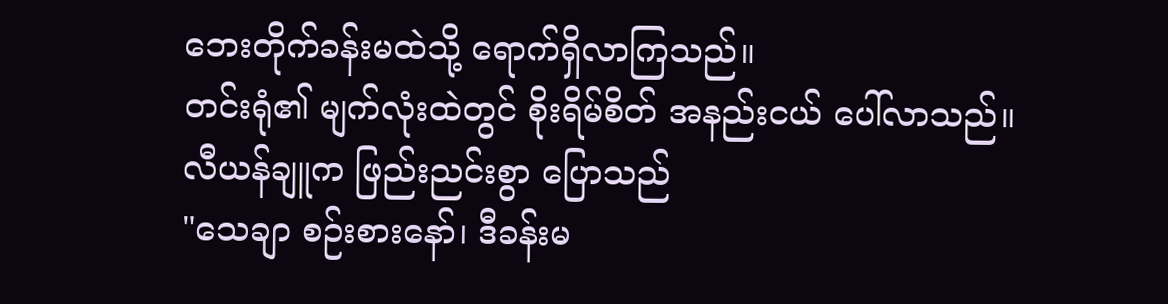ဘေးတိုက်ခန်းမထဲသို့ ရောက်ရှိလာကြသည်။
တင်းရုံ၏ မျက်လုံးထဲတွင် စိုးရိမ်စိတ် အနည်းငယ် ပေါ်လာသည်။
လီယန်ချူက ဖြည်းညင်းစွာ ပြောသည်
"သေချာ စဉ်းစားနော်၊ ဒီခန်းမ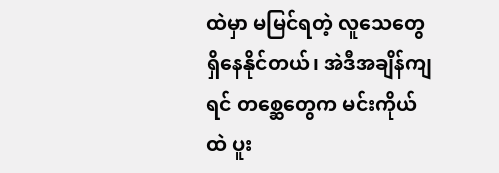ထဲမှာ မမြင်ရတဲ့ လူသေတွေ ရှိနေနိုင်တယ်၊ အဲဒီအချိန်ကျရင် တစ္ဆေတွေက မင်းကိုယ်ထဲ ပူး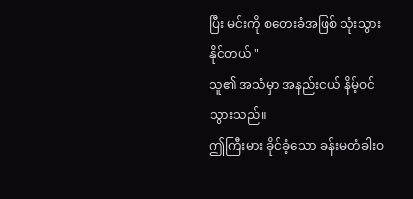ပြီး မင်းကို စတေးခံအဖြစ် သုံးသွားနိုင်တယ် "
သူ၏ အသံမှာ အနည်းငယ် နိမ့်ဝင်သွားသည်။
ဤကြီးမား ခိုင်ခံ့သော ခန်းမတံခါးဝ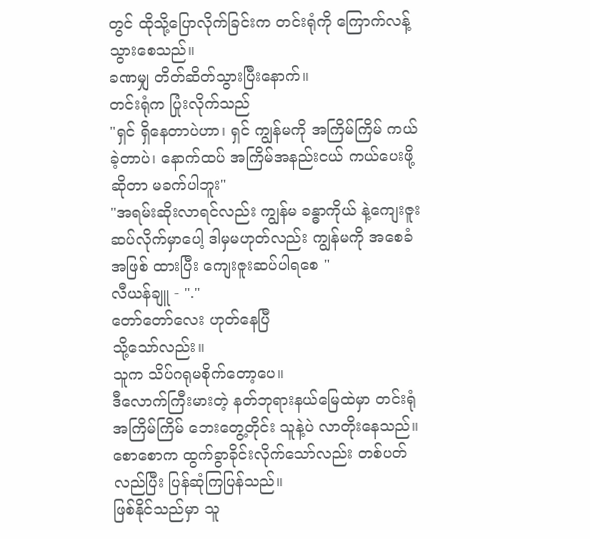တွင် ထိုသို့ပြောလိုက်ခြင်းက တင်းရုံကို ကြောက်လန့်သွားစေသည်။
ခဏမျှ တိတ်ဆိတ်သွားပြီးနောက်။
တင်းရုံက ပြုံးလိုက်သည်
"ရှင် ရှိနေတာပဲဟာ၊ ရှင် ကျွန်မကို အကြိမ်ကြိမ် ကယ်ခဲ့တာပဲ၊ နောက်ထပ် အကြိမ်အနည်းငယ် ကယ်ပေးဖို့ဆိုတာ မခက်ပါဘူး"
"အရမ်းဆိုးလာရင်လည်း ကျွန်မ ခန္ဓာကိုယ် နဲ့ကျေးဇူးဆပ်လိုက်မှာပေါ့ ဒါမှမဟုတ်လည်း ကျွန်မကို အစေခံအဖြစ် ထားပြီး ကျေးဇူးဆပ်ပါရစေ "
လီယန်ချူ - "."
တော်တော်လေး ဟုတ်နေပြီ
သို့သော်လည်း။
သူက သိပ်ဂရုမစိုက်တော့ပေ။
ဒီလောက်ကြီးမားတဲ့ နတ်ဘုရားနယ်မြေထဲမှာ တင်းရုံ အကြိမ်ကြိမ် ဘေးတွေ့တိုင်း သူနဲ့ပဲ လာတိုးနေသည်။
စောစောက ထွက်ခွာခိုင်းလိုက်သော်လည်း တစ်ပတ်လည်ပြီး ပြန်ဆုံကြပြန်သည်။
ဖြစ်နိုင်သည်မှာ သူ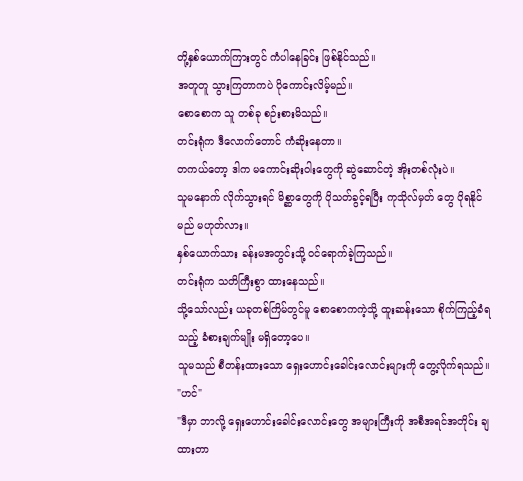တို့နှစ်ယောက်ကြားတွင် ကံပါနေခြင်း ဖြစ်နိုင်သည်။
အတူတူ သွားကြတာကပဲ ပိုကောင်းလိမ့်မည်။
စောစောက သူ တစ်ခု စဉ်းစားမိသည်။
တင်းရုံက ဒီလောက်တောင် ကံဆိုးနေတာ။
တကယ်တော့ ဒါက မကောင်းဆိုးဝါးတွေကို ဆွဲဆောင်တဲ့ အိုးတစ်လုံးပဲ။
သူမနောက် လိုက်သွားရင် မိစ္ဆာတွေကို ပိုသတ်ခွင့်ရပြီး ကုသိုလ်မှတ် တွေ ပိုရနိုင်မည် မဟုတ်လား။
နှစ်ယောက်သား ခန်းမအတွင်းသို့ ဝင်ရောက်ခဲ့ကြသည်။
တင်းရုံက သတိကြီးစွာ ထားနေသည်။
သို့သော်လည်း ယခုတစ်ကြိမ်တွင်မူ စောစောကကဲ့သို့ ထူးဆန်းသော စိုက်ကြည့်ခံရသည့် ခံစားချက်မျိုး မရှိတော့ပေ။
သူမသည် စီတန်းထားသော ရှေးဟောင်းခေါင်းလောင်းများကို တွေ့လိုက်ရသည်။
"ဟင်"
"ဒီမှာ ဘာလို့ ရှေးဟောင်းခေါင်းလောင်းတွေ အများကြီးကို အစီအရင်အတိုင်း ချထားတာ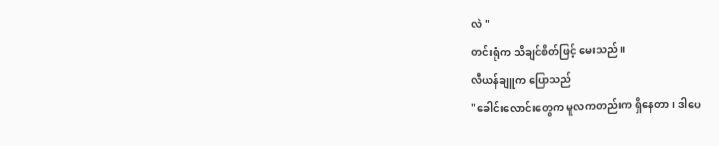လဲ "
တင်းရုံက သိချင်စိတ်ဖြင့် မေးသည်။
လီယန်ချူက ပြောသည်
"ခေါင်းလောင်းတွေက မူလကတည်းက ရှိနေတာ၊ ဒါပေ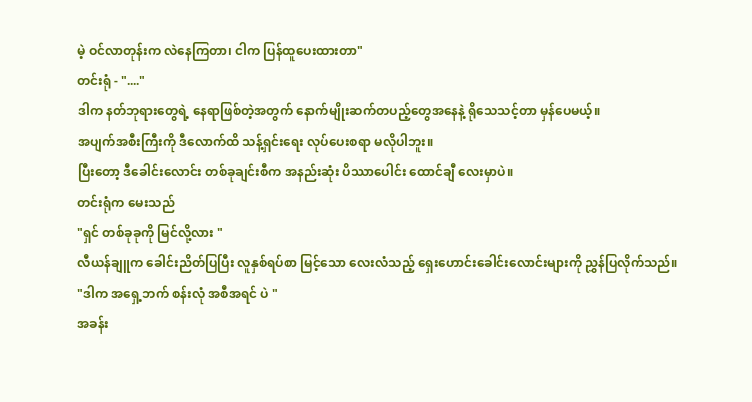မဲ့ ဝင်လာတုန်းက လဲနေကြတာ၊ ငါက ပြန်ထူပေးထားတာ"
တင်းရုံ - "...."
ဒါက နတ်ဘုရားတွေရဲ့ နေရာဖြစ်တဲ့အတွက် နောက်မျိုးဆက်တပည့်တွေအနေနဲ့ ရိုသေသင့်တာ မှန်ပေမယ့်။
အပျက်အစီးကြီးကို ဒီလောက်ထိ သန့်ရှင်းရေး လုပ်ပေးစရာ မလိုပါဘူး။
ပြီးတော့ ဒီခေါင်းလောင်း တစ်ခုချင်းစီက အနည်းဆုံး ပိဿာပေါင်း ထောင်ချီ လေးမှာပဲ။
တင်းရုံက မေးသည်
"ရှင် တစ်ခုခုကို မြင်လို့လား "
လီယန်ချူက ခေါင်းညိတ်ပြပြီး လူနှစ်ရပ်စာ မြင့်သော လေးလံသည့် ရှေးဟောင်းခေါင်းလောင်းများကို ညွှန်ပြလိုက်သည်။
"ဒါက အရှေ့ဘက် စန်းလုံ အစီအရင် ပဲ "
အခန်း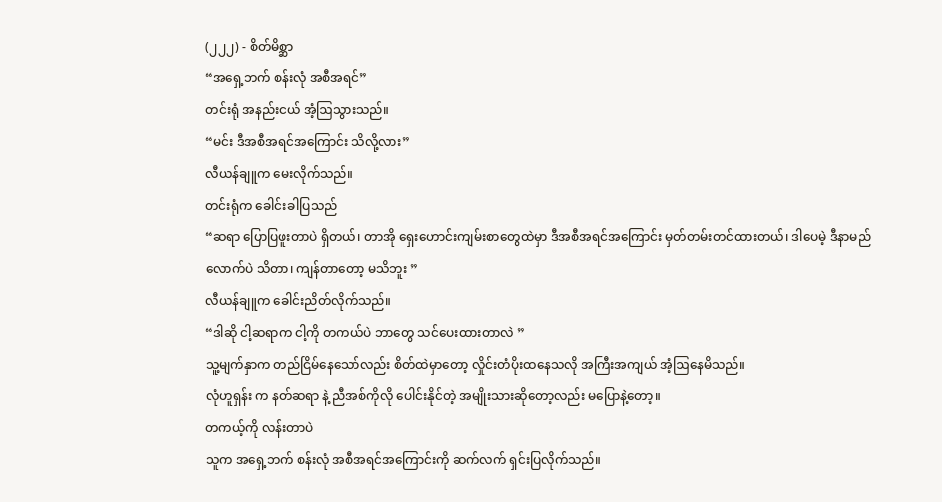(၂၂၂) - စိတ်မိစ္ဆာ
“အရှေ့ဘက် စန်းလုံ အစီအရင်”
တင်းရုံ အနည်းငယ် အံ့ဩသွားသည်။
“မင်း ဒီအစီအရင်အကြောင်း သိလို့လား”
လီယန်ချူက မေးလိုက်သည်။
တင်းရုံက ခေါင်းခါပြသည်
“ဆရာ ပြောပြဖူးတာပဲ ရှိတယ်၊ တာအို ရှေးဟောင်းကျမ်းစာတွေထဲမှာ ဒီအစီအရင်အကြောင်း မှတ်တမ်းတင်ထားတယ်၊ ဒါပေမဲ့ ဒီနာမည်လောက်ပဲ သိတာ၊ ကျန်တာတော့ မသိဘူး ”
လီယန်ချူက ခေါင်းညိတ်လိုက်သည်။
“ဒါဆို ငါ့ဆရာက ငါ့ကို တကယ်ပဲ ဘာတွေ သင်ပေးထားတာလဲ ”
သူ့မျက်နှာက တည်ငြိမ်နေသော်လည်း စိတ်ထဲမှာတော့ လှိုင်းတံပိုးထနေသလို အကြီးအကျယ် အံ့ဩနေမိသည်။
လုံဟူရှန်း က နတ်ဆရာ နဲ့ ညီအစ်ကိုလို ပေါင်းနိုင်တဲ့ အမျိုးသားဆိုတော့လည်း မပြောနဲ့တော့။
တကယ့်ကို လန်းတာပဲ
သူက အရှေ့ဘက် စန်းလုံ အစီအရင်အကြောင်းကို ဆက်လက် ရှင်းပြလိုက်သည်။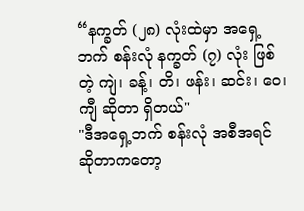“နက္ခတ် (၂၈) လုံးထဲမှာ အရှေ့ဘက် စန်းလုံ နက္ခတ် (၇) လုံး ဖြစ်တဲ့ ကျဲ၊ ခန့်၊ တိ၊ ဖန်း၊ ဆင်း၊ ဝေ၊ ကျီ ဆိုတာ ရှိတယ်"
"ဒီအရှေ့ဘက် စန်းလုံ အစီအရင် ဆိုတာကတော့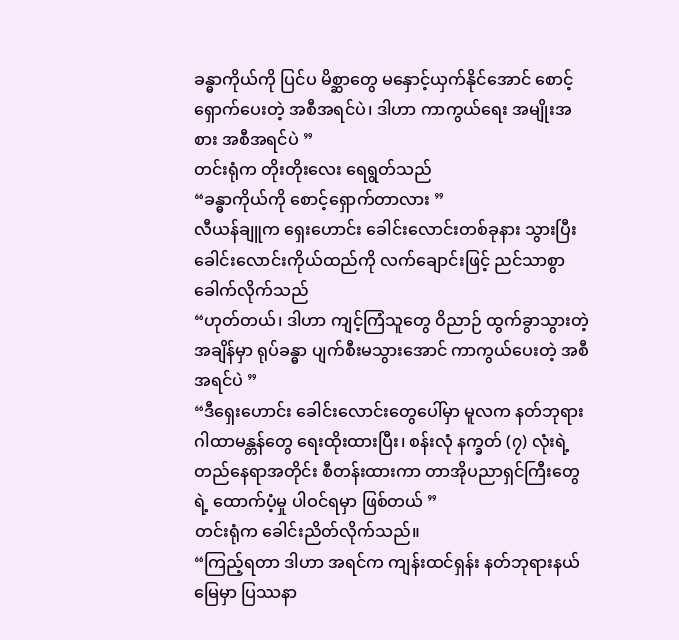ခန္ဓာကိုယ်ကို ပြင်ပ မိစ္ဆာတွေ မနှောင့်ယှက်နိုင်အောင် စောင့်ရှောက်ပေးတဲ့ အစီအရင်ပဲ၊ ဒါဟာ ကာကွယ်ရေး အမျိုးအစား အစီအရင်ပဲ ”
တင်းရုံက တိုးတိုးလေး ရေရွတ်သည်
“ခန္ဓာကိုယ်ကို စောင့်ရှောက်တာလား ”
လီယန်ချူက ရှေးဟောင်း ခေါင်းလောင်းတစ်ခုနား သွားပြီး ခေါင်းလောင်းကိုယ်ထည်ကို လက်ချောင်းဖြင့် ညင်သာစွာ ခေါက်လိုက်သည်
“ဟုတ်တယ်၊ ဒါဟာ ကျင့်ကြံသူတွေ ဝိညာဉ် ထွက်ခွာသွားတဲ့အချိန်မှာ ရုပ်ခန္ဓာ ပျက်စီးမသွားအောင် ကာကွယ်ပေးတဲ့ အစီအရင်ပဲ ”
“ဒီရှေးဟောင်း ခေါင်းလောင်းတွေပေါ်မှာ မူလက နတ်ဘုရားဂါထာမန္တန်တွေ ရေးထိုးထားပြီး၊ စန်းလုံ နက္ခတ် (၇) လုံးရဲ့ တည်နေရာအတိုင်း စီတန်းထားကာ တာအိုပညာရှင်ကြီးတွေရဲ့ ထောက်ပံ့မှု ပါဝင်ရမှာ ဖြစ်တယ် ”
တင်းရုံက ခေါင်းညိတ်လိုက်သည်။
“ကြည့်ရတာ ဒါဟာ အရင်က ကျန်းထင်ရှန်း နတ်ဘုရားနယ်မြေမှာ ပြဿနာ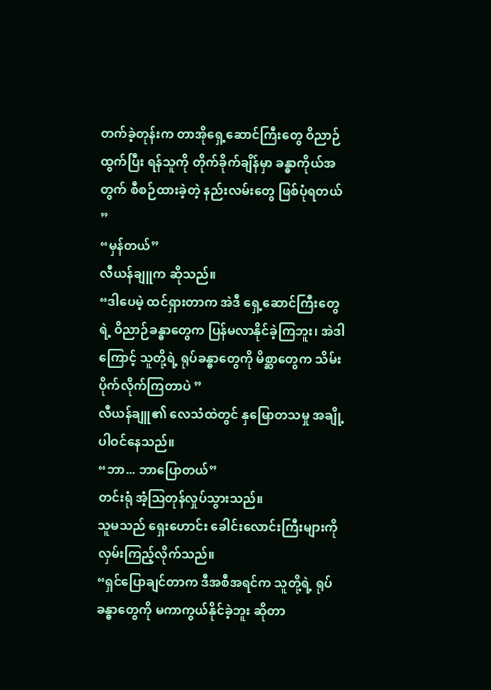တက်ခဲ့တုန်းက တာအိုရှေ့ဆောင်ကြီးတွေ ဝိညာဉ်ထွက်ပြီး ရန်သူကို တိုက်ခိုက်ချိန်မှာ ခန္ဓာကိုယ်အတွက် စီစဉ်ထားခဲ့တဲ့ နည်းလမ်းတွေ ဖြစ်ပုံရတယ် ”
“မှန်တယ်”
လီယန်ချူက ဆိုသည်။
“ဒါပေမဲ့ ထင်ရှားတာက အဲဒီ ရှေ့ဆောင်ကြီးတွေရဲ့ ဝိညာဉ်ခန္ဓာတွေက ပြန်မလာနိုင်ခဲ့ကြဘူး၊ အဲဒါကြောင့် သူတို့ရဲ့ ရုပ်ခန္ဓာတွေကို မိစ္ဆာတွေက သိမ်းပိုက်လိုက်ကြတာပဲ ”
လီယန်ချူ၏ လေသံထဲတွင် နှမြောတသမှု အချို့ ပါဝင်နေသည်။
“ဘာ... ဘာပြောတယ်”
တင်းရုံ အံ့ဩတုန်လှုပ်သွားသည်။
သူမသည် ရှေးဟောင်း ခေါင်းလောင်းကြီးများကို လှမ်းကြည့်လိုက်သည်။
“ရှင်ပြောချင်တာက ဒီအစီအရင်က သူတို့ရဲ့ ရုပ်ခန္ဓာတွေကို မကာကွယ်နိုင်ခဲ့ဘူး ဆိုတာ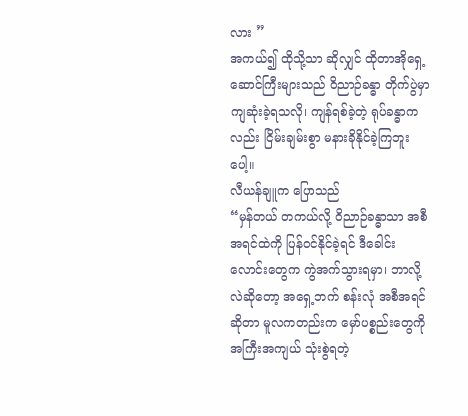လား ”
အကယ်၍ ထိုသို့သာ ဆိုလျှင် ထိုတာအိုရှေ့ဆောင်ကြီးများသည် ဝိညာဉ်ခန္ဓာ တိုက်ပွဲမှာ ကျဆုံးခဲ့ရသလို၊ ကျန်ရစ်ခဲ့တဲ့ ရုပ်ခန္ဓာကလည်း ငြိမ်းချမ်းစွာ မနားခိုနိုင်ခဲ့ကြဘူးပေါ့။
လီယန်ချူက ပြောသည်
“မှန်တယ် တကယ်လို့ ဝိညာဉ်ခန္ဓာသာ အစီအရင်ထဲကို ပြန်ဝင်နိုင်ခဲ့ရင် ဒီခေါင်းလောင်းတွေက ကွဲအက်သွားရမှာ၊ ဘာလို့လဲဆိုတော့ အရှေ့ဘက် စန်းလုံ အစီအရင်ဆိုတာ မူလကတည်းက မှော်ပစ္စည်းတွေကို အကြီးအကျယ် သုံးစွဲရတဲ့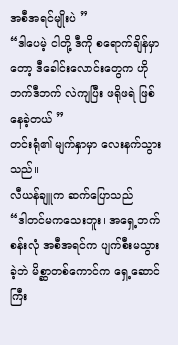အစီအရင်မျိုးပဲ ”
“ဒါပေမဲ့ ငါတို့ ဒီကို စရောက်ချိန်မှာတော့ ဒီခေါင်းလောင်းတွေက ဟိုဘက်ဒီဘက် လဲကျပြီး ဖရိုဖရဲ ဖြစ်နေခဲ့တယ် ”
တင်းရုံ၏ မျက်နှာမှာ လေးနက်သွားသည်။
လီယန်ချူက ဆက်ပြောသည်
“ဒါတင်မကသေးဘူး၊ အရှေ့ဘက် စန်းလုံ အစီအရင်က ပျက်စီးမသွားခဲ့ဘဲ မိစ္ဆာတစ်ကောင်က ရှေ့ဆောင်ကြီး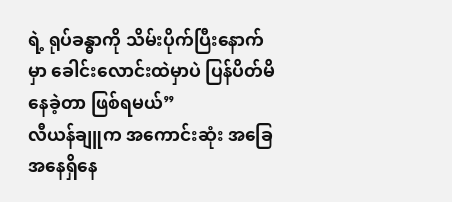ရဲ့ ရုပ်ခန္ဓာကို သိမ်းပိုက်ပြီးနောက်မှာ ခေါင်းလောင်းထဲမှာပဲ ပြန်ပိတ်မိနေခဲ့တာ ဖြစ်ရမယ်”
လီယန်ချူက အကောင်းဆုံး အခြေအနေရှိနေ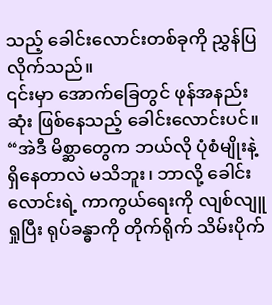သည့် ခေါင်းလောင်းတစ်ခုကို ညွှန်ပြလိုက်သည်။
၎င်းမှာ အောက်ခြေတွင် ဖုန်အနည်းဆုံး ဖြစ်နေသည့် ခေါင်းလောင်းပင်။
“အဲဒီ မိစ္ဆာတွေက ဘယ်လို ပုံစံမျိုးနဲ့ ရှိနေတာလဲ မသိဘူး၊ ဘာလို့ ခေါင်းလောင်းရဲ့ ကာကွယ်ရေးကို လျစ်လျူရှုပြီး ရုပ်ခန္ဓာကို တိုက်ရိုက် သိမ်းပိုက်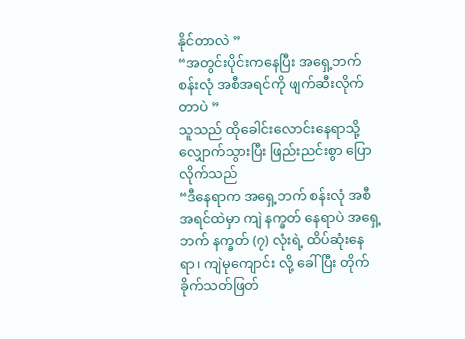နိုင်တာလဲ ”
“အတွင်းပိုင်းကနေပြီး အရှေ့ဘက် စန်းလုံ အစီအရင်ကို ဖျက်ဆီးလိုက်တာပဲ ”
သူသည် ထိုခေါင်းလောင်းနေရာသို့ လျှောက်သွားပြီး ဖြည်းညင်းစွာ ပြောလိုက်သည်
“ဒီနေရာက အရှေ့ဘက် စန်းလုံ အစီအရင်ထဲမှာ ကျဲ နက္ခတ် နေရာပဲ အရှေ့ဘက် နက္ခတ် (၇) လုံးရဲ့ ထိပ်ဆုံးနေရာ၊ ကျဲမုကျောင်း လို့ ခေါ်ပြီး တိုက်ခိုက်သတ်ဖြတ်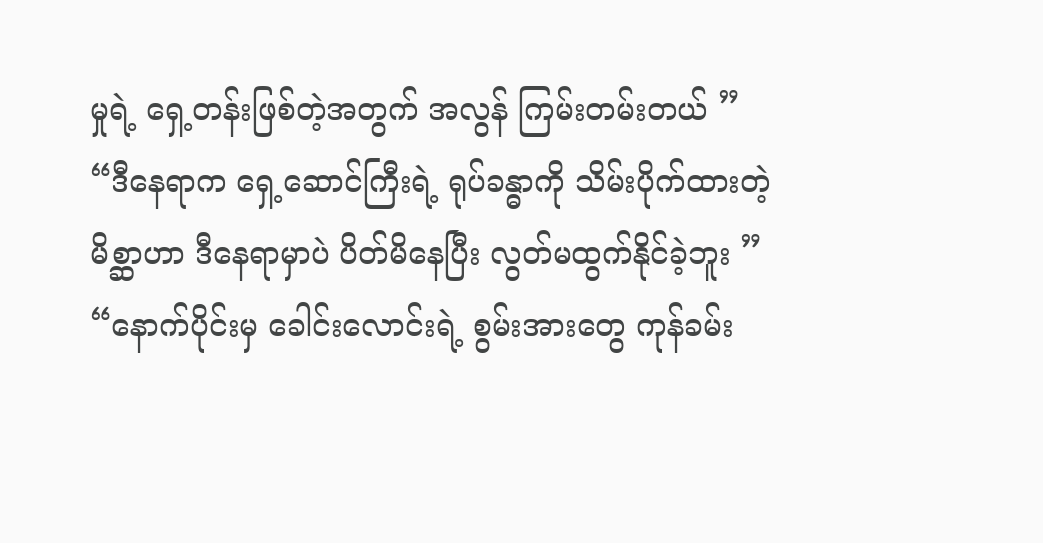မှုရဲ့ ရှေ့တန်းဖြစ်တဲ့အတွက် အလွန် ကြမ်းတမ်းတယ် ”
“ဒီနေရာက ရှေ့ဆောင်ကြီးရဲ့ ရုပ်ခန္ဓာကို သိမ်းပိုက်ထားတဲ့ မိစ္ဆာဟာ ဒီနေရာမှာပဲ ပိတ်မိနေပြီး လွတ်မထွက်နိုင်ခဲ့ဘူး ”
“နောက်ပိုင်းမှ ခေါင်းလောင်းရဲ့ စွမ်းအားတွေ ကုန်ခမ်း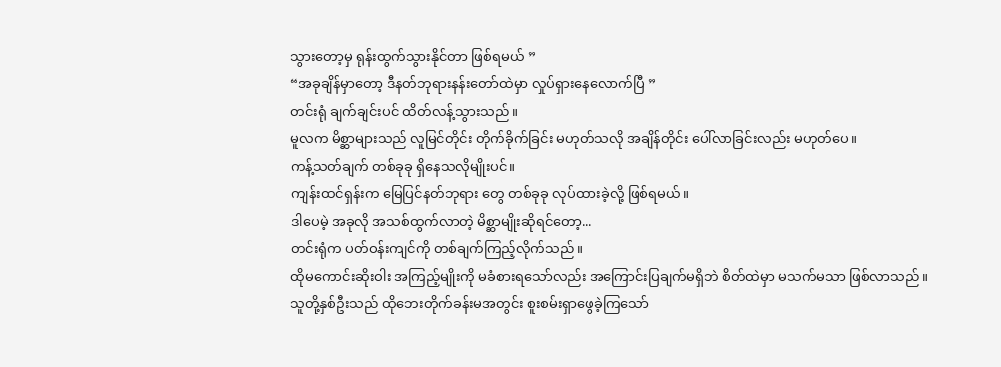သွားတော့မှ ရုန်းထွက်သွားနိုင်တာ ဖြစ်ရမယ် ”
“အခုချိန်မှာတော့ ဒီနတ်ဘုရားနန်းတော်ထဲမှာ လှုပ်ရှားနေလောက်ပြီ ”
တင်းရုံ ချက်ချင်းပင် ထိတ်လန့်သွားသည်။
မူလက မိစ္ဆာများသည် လူမြင်တိုင်း တိုက်ခိုက်ခြင်း မဟုတ်သလို အချိန်တိုင်း ပေါ်လာခြင်းလည်း မဟုတ်ပေ။
ကန့်သတ်ချက် တစ်ခုခု ရှိနေသလိုမျိုးပင်။
ကျန်းထင်ရှန်းက မြေပြင်နတ်ဘုရား တွေ တစ်ခုခု လုပ်ထားခဲ့လို့ ဖြစ်ရမယ်။
ဒါပေမဲ့ အခုလို အသစ်ထွက်လာတဲ့ မိစ္ဆာမျိုးဆိုရင်တော့...
တင်းရုံက ပတ်ဝန်းကျင်ကို တစ်ချက်ကြည့်လိုက်သည်။
ထိုမကောင်းဆိုးဝါး အကြည့်မျိုးကို မခံစားရသော်လည်း အကြောင်းပြချက်မရှိဘဲ စိတ်ထဲမှာ မသက်မသာ ဖြစ်လာသည်။
သူတို့နှစ်ဦးသည် ထိုဘေးတိုက်ခန်းမအတွင်း စူးစမ်းရှာဖွေခဲ့ကြသော်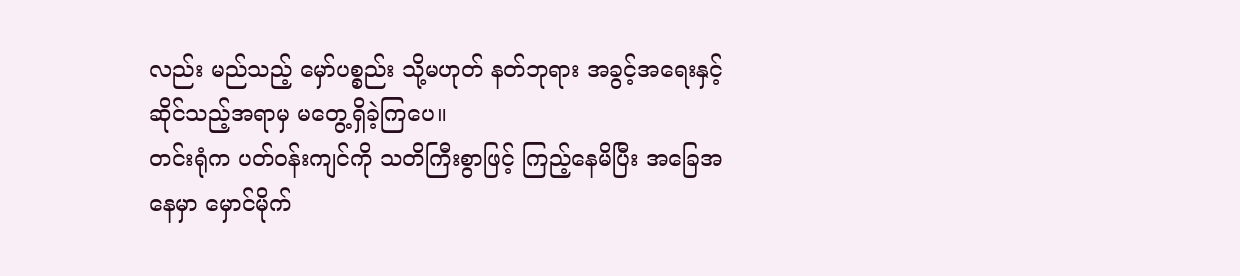လည်း မည်သည့် မှော်ပစ္စည်း သို့မဟုတ် နတ်ဘုရား အခွင့်အရေးနှင့် ဆိုင်သည့်အရာမှ မတွေ့ရှိခဲ့ကြပေ။
တင်းရုံက ပတ်ဝန်းကျင်ကို သတိကြီးစွာဖြင့် ကြည့်နေမိပြီး အခြေအနေမှာ မှောင်မိုက်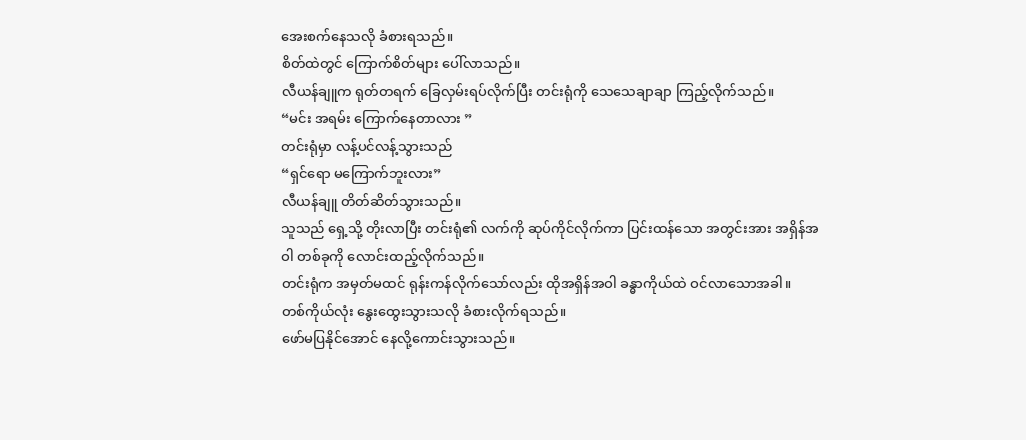အေးစက်နေသလို ခံစားရသည်။
စိတ်ထဲတွင် ကြောက်စိတ်များ ပေါ်လာသည်။
လီယန်ချူက ရုတ်တရက် ခြေလှမ်းရပ်လိုက်ပြီး တင်းရုံကို သေသေချာချာ ကြည့်လိုက်သည်။
“မင်း အရမ်း ကြောက်နေတာလား ”
တင်းရုံမှာ လန့်ပင်လန့်သွားသည်
“ရှင်ရော မကြောက်ဘူးလား”
လီယန်ချူ တိတ်ဆိတ်သွားသည်။
သူသည် ရှေ့သို့ တိုးလာပြီး တင်းရုံ၏ လက်ကို ဆုပ်ကိုင်လိုက်ကာ ပြင်းထန်သော အတွင်းအား အရှိန်အဝါ တစ်ခုကို လောင်းထည့်လိုက်သည်။
တင်းရုံက အမှတ်မထင် ရုန်းကန်လိုက်သော်လည်း ထိုအရှိန်အဝါ ခန္ဓာကိုယ်ထဲ ဝင်လာသောအခါ။
တစ်ကိုယ်လုံး နွေးထွေးသွားသလို ခံစားလိုက်ရသည်။
ဖော်မပြနိုင်အောင် နေလို့ကောင်းသွားသည်။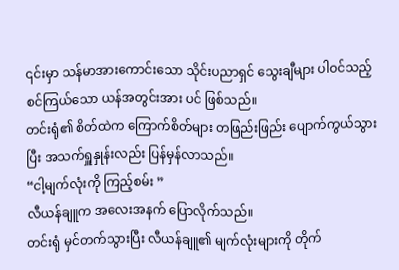၎င်းမှာ သန်မာအားကောင်းသော သိုင်းပညာရှင် သွေးချီများ ပါဝင်သည့် စင်ကြယ်သော ယန်အတွင်းအား ပင် ဖြစ်သည်။
တင်းရုံ၏ စိတ်ထဲက ကြောက်စိတ်များ တဖြည်းဖြည်း ပျောက်ကွယ်သွားပြီး အသက်ရှူနှုန်းလည်း ပြန်မှန်လာသည်။
“ငါ့မျက်လုံးကို ကြည့်စမ်း ”
လီယန်ချူက အလေးအနက် ပြောလိုက်သည်။
တင်းရုံ မှင်တက်သွားပြီး လီယန်ချူ၏ မျက်လုံးများကို တိုက်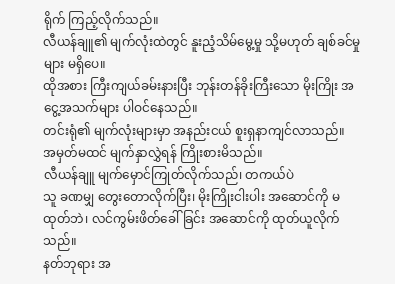ရိုက် ကြည့်လိုက်သည်။
လီယန်ချူ၏ မျက်လုံးထဲတွင် နူးညံ့သိမ်မွေ့မှု သို့မဟုတ် ချစ်ခင်မှုများ မရှိပေ။
ထိုအစား ကြီးကျယ်ခမ်းနားပြီး ဘုန်းတန်ခိုးကြီးသော မိုးကြိုး အငွေ့အသက်များ ပါဝင်နေသည်။
တင်းရုံ၏ မျက်လုံးများမှာ အနည်းငယ် စူးရှနာကျင်လာသည်။
အမှတ်မထင် မျက်နှာလွှဲရန် ကြိုးစားမိသည်။
လီယန်ချူ မျက်မှောင်ကြုတ်လိုက်သည်၊ တကယ်ပဲ
သူ ခဏမျှ တွေးတောလိုက်ပြီး၊ မိုးကြိုးငါးပါး အဆောင်ကို မထုတ်ဘဲ၊ လင်ကွမ်းဖိတ်ခေါ်ခြင်း အဆောင်ကို ထုတ်ယူလိုက်သည်။
နတ်ဘုရား အ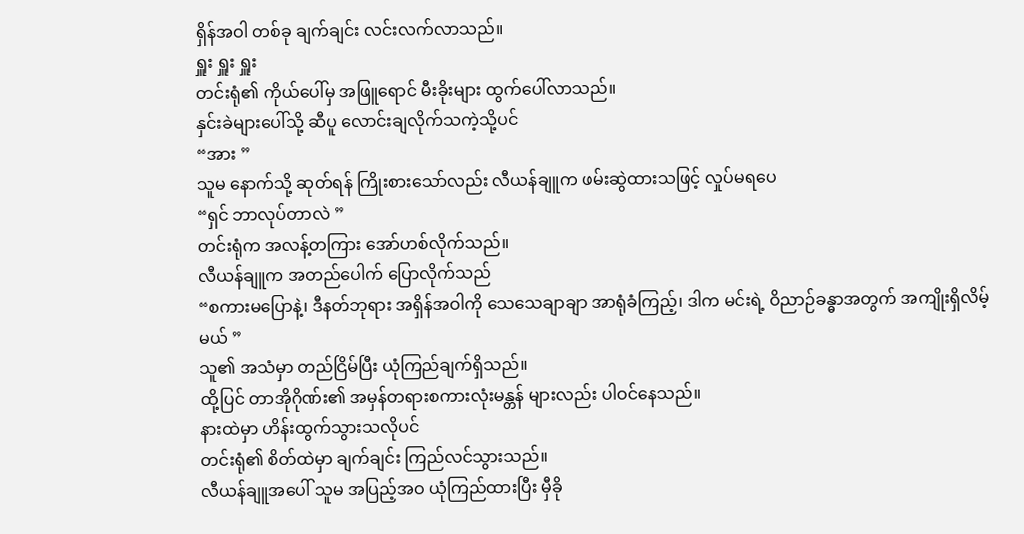ရှိန်အဝါ တစ်ခု ချက်ချင်း လင်းလက်လာသည်။
ရှူး ရှူး ရှူး
တင်းရုံ၏ ကိုယ်ပေါ်မှ အဖြူရောင် မီးခိုးများ ထွက်ပေါ်လာသည်။
နှင်းခဲများပေါ်သို့ ဆီပူ လောင်းချလိုက်သကဲ့သို့ပင်
“အား ”
သူမ နောက်သို့ ဆုတ်ရန် ကြိုးစားသော်လည်း လီယန်ချူက ဖမ်းဆွဲထားသဖြင့် လှုပ်မရပေ
“ရှင် ဘာလုပ်တာလဲ ”
တင်းရုံက အလန့်တကြား အော်ဟစ်လိုက်သည်။
လီယန်ချူက အတည်ပေါက် ပြောလိုက်သည်
“စကားမပြောနဲ့၊ ဒီနတ်ဘုရား အရှိန်အဝါကို သေသေချာချာ အာရုံခံကြည့်၊ ဒါက မင်းရဲ့ ဝိညာဉ်ခန္ဓာအတွက် အကျိုးရှိလိမ့်မယ် ”
သူ၏ အသံမှာ တည်ငြိမ်ပြီး ယုံကြည်ချက်ရှိသည်။
ထို့ပြင် တာအိုဂိုဏ်း၏ အမှန်တရားစကားလုံးမန္တန် များလည်း ပါဝင်နေသည်။
နားထဲမှာ ဟိန်းထွက်သွားသလိုပင်
တင်းရုံ၏ စိတ်ထဲမှာ ချက်ချင်း ကြည်လင်သွားသည်။
လီယန်ချူအပေါ် သူမ အပြည့်အဝ ယုံကြည်ထားပြီး မှီခို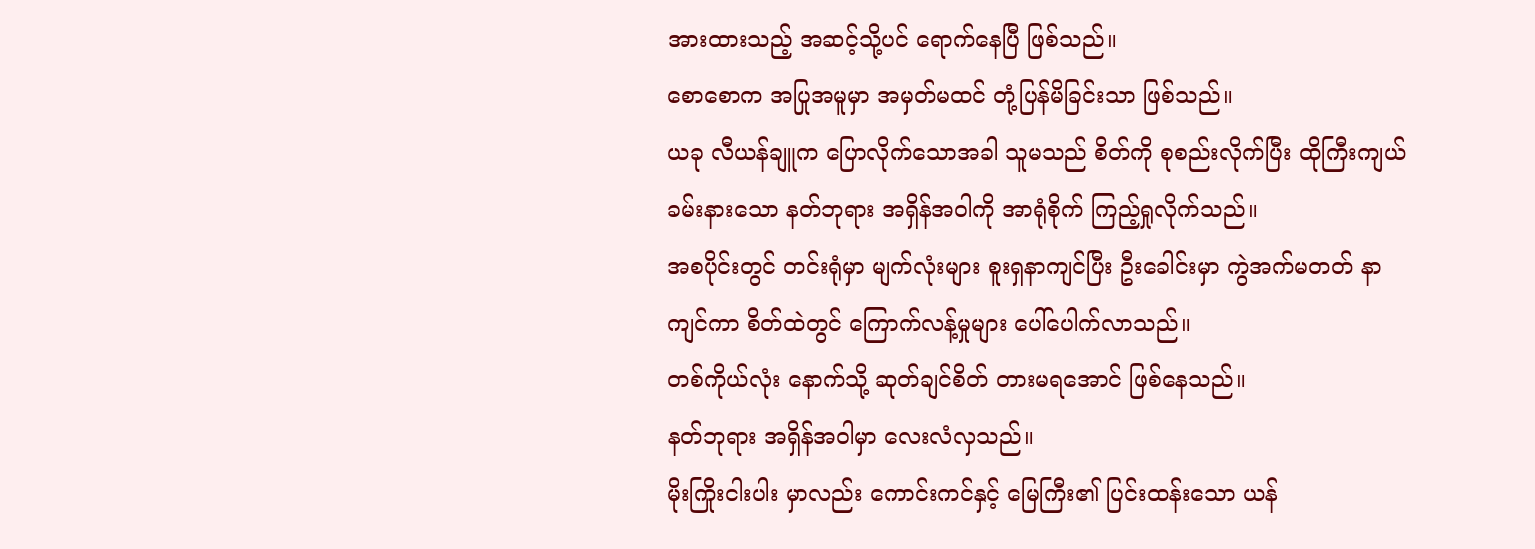အားထားသည့် အဆင့်သို့ပင် ရောက်နေပြီ ဖြစ်သည်။
စောစောက အပြုအမူမှာ အမှတ်မထင် တုံ့ပြန်မိခြင်းသာ ဖြစ်သည်။
ယခု လီယန်ချူက ပြောလိုက်သောအခါ သူမသည် စိတ်ကို စုစည်းလိုက်ပြီး ထိုကြီးကျယ်ခမ်းနားသော နတ်ဘုရား အရှိန်အဝါကို အာရုံစိုက် ကြည့်ရှုလိုက်သည်။
အစပိုင်းတွင် တင်းရုံမှာ မျက်လုံးများ စူးရှနာကျင်ပြီး ဦးခေါင်းမှာ ကွဲအက်မတတ် နာကျင်ကာ စိတ်ထဲတွင် ကြောက်လန့်မှုများ ပေါ်ပေါက်လာသည်။
တစ်ကိုယ်လုံး နောက်သို့ ဆုတ်ချင်စိတ် တားမရအောင် ဖြစ်နေသည်။
နတ်ဘုရား အရှိန်အဝါမှာ လေးလံလှသည်။
မိုးကြိုးငါးပါး မှာလည်း ကောင်းကင်နှင့် မြေကြီး၏ ပြင်းထန်းသော ယန်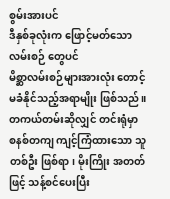စွမ်းအားပင်
ဒီနှစ်ခုလုံးက ဖြောင့်မတ်သော လမ်းစဉ် တွေပင်
မိစ္ဆာလမ်းစဉ်များအားလုံး တောင့်မခံနိုင်သည့်အရာမျိုး ဖြစ်သည်။
တကယ်တမ်းဆိုလျှင် တင်းရုံမှာ စနစ်တကျ ကျင့်ကြံထားသော သူတစ်ဦး ဖြစ်ရာ၊ မိုးကြိုး အတတ်ဖြင့် သန့်စင်ပေးပြီး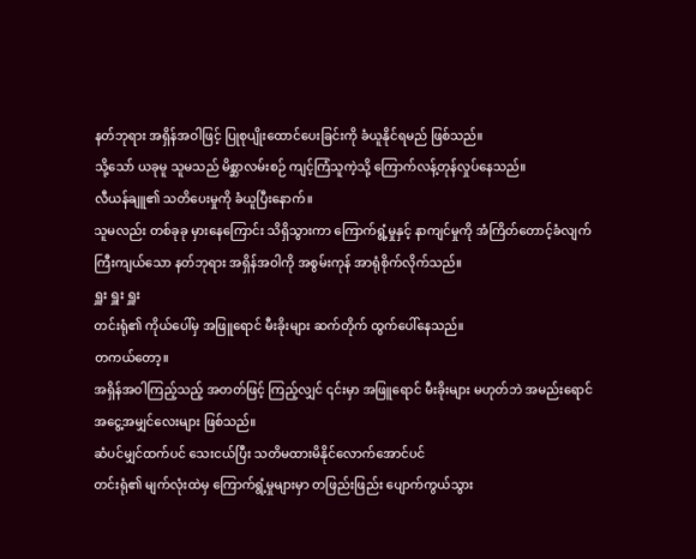နတ်ဘုရား အရှိန်အဝါဖြင့် ပြုစုပျိုးထောင်ပေးခြင်းကို ခံယူနိုင်ရမည် ဖြစ်သည်။
သို့သော် ယခုမူ သူမသည် မိစ္ဆာလမ်းစဉ် ကျင့်ကြံသူကဲ့သို့ ကြောက်လန့်တုန်လှုပ်နေသည်။
လီယန်ချူ၏ သတိပေးမှုကို ခံယူပြီးနောက်။
သူမလည်း တစ်ခုခု မှားနေကြောင်း သိရှိသွားကာ ကြောက်ရွံ့မှုနှင့် နာကျင်မှုကို အံကြိတ်တောင့်ခံလျက် ကြီးကျယ်သော နတ်ဘုရား အရှိန်အဝါကို အစွမ်းကုန် အာရုံစိုက်လိုက်သည်။
ရှူး ရှူး ရှူး
တင်းရုံ၏ ကိုယ်ပေါ်မှ အဖြူရောင် မီးခိုးများ ဆက်တိုက် ထွက်ပေါ်နေသည်။
တကယ်တော့။
အရှိန်အဝါကြည့်သည့် အတတ်ဖြင့် ကြည့်လျှင် ၎င်းမှာ အဖြူရောင် မီးခိုးများ မဟုတ်ဘဲ အမည်းရောင် အငွေ့အမျှင်လေးများ ဖြစ်သည်။
ဆံပင်မျှင်ထက်ပင် သေးငယ်ပြီး သတိမထားမိနိုင်လောက်အောင်ပင်
တင်းရုံ၏ မျက်လုံးထဲမှ ကြောက်ရွံ့မှုများမှာ တဖြည်းဖြည်း ပျောက်ကွယ်သွား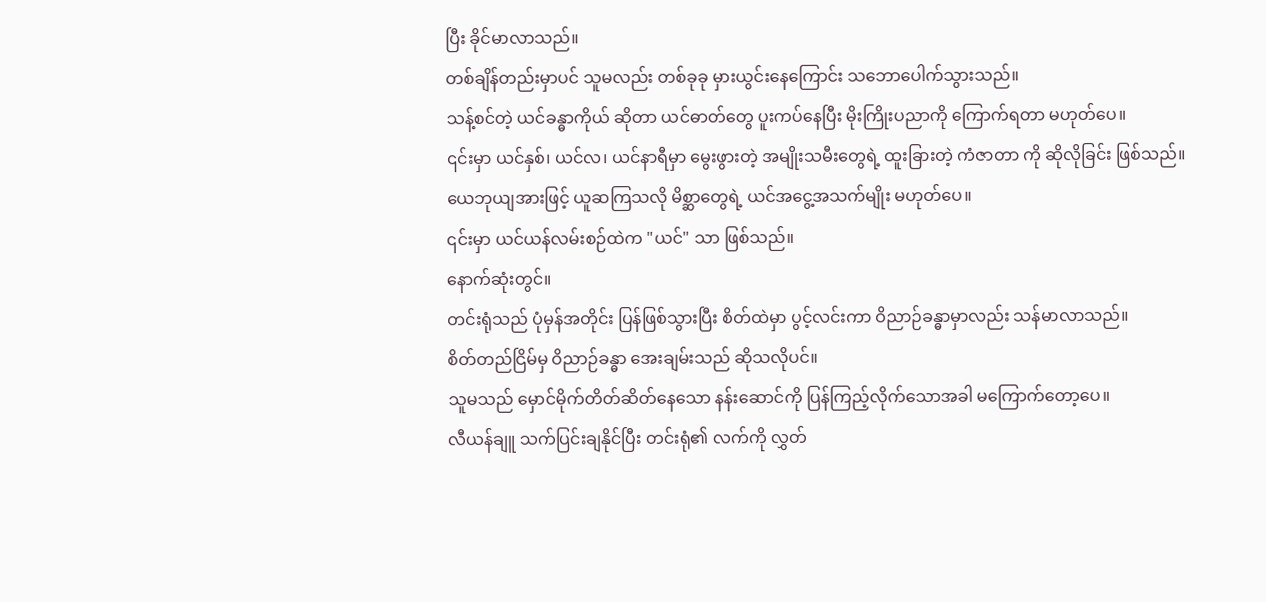ပြီး ခိုင်မာလာသည်။
တစ်ချိန်တည်းမှာပင် သူမလည်း တစ်ခုခု မှားယွင်းနေကြောင်း သဘောပေါက်သွားသည်။
သန့်စင်တဲ့ ယင်ခန္ဓာကိုယ် ဆိုတာ ယင်ဓာတ်တွေ ပူးကပ်နေပြီး မိုးကြိုးပညာကို ကြောက်ရတာ မဟုတ်ပေ။
၎င်းမှာ ယင်နှစ်၊ ယင်လ၊ ယင်နာရီမှာ မွေးဖွားတဲ့ အမျိုးသမီးတွေရဲ့ ထူးခြားတဲ့ ကံဇာတာ ကို ဆိုလိုခြင်း ဖြစ်သည်။
ယေဘုယျအားဖြင့် ယူဆကြသလို မိစ္ဆာတွေရဲ့ ယင်အငွေ့အသက်မျိုး မဟုတ်ပေ။
၎င်းမှာ ယင်ယန်လမ်းစဉ်ထဲက "ယင်" သာ ဖြစ်သည်။
နောက်ဆုံးတွင်။
တင်းရုံသည် ပုံမှန်အတိုင်း ပြန်ဖြစ်သွားပြီး စိတ်ထဲမှာ ပွင့်လင်းကာ ဝိညာဉ်ခန္ဓာမှာလည်း သန်မာလာသည်။
စိတ်တည်ငြိမ်မှ ဝိညာဉ်ခန္ဓာ အေးချမ်းသည် ဆိုသလိုပင်။
သူမသည် မှောင်မိုက်တိတ်ဆိတ်နေသော နန်းဆောင်ကို ပြန်ကြည့်လိုက်သောအခါ မကြောက်တော့ပေ။
လီယန်ချူ သက်ပြင်းချနိုင်ပြီး တင်းရုံ၏ လက်ကို လွှတ်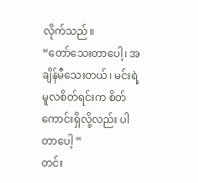လိုက်သည်။
“တော်သေးတာပေါ့၊ အချိန်မီသေးတယ်၊ မင်းရဲ့ မူလစိတ်ရင်းက စိတ်ကောင်းရှိလို့လည်း ပါတာပေါ့ ”
တင်း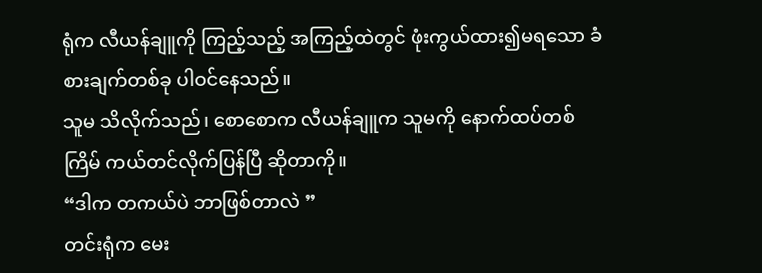ရုံက လီယန်ချူကို ကြည့်သည့် အကြည့်ထဲတွင် ဖုံးကွယ်ထား၍မရသော ခံစားချက်တစ်ခု ပါဝင်နေသည်။
သူမ သိလိုက်သည်၊ စောစောက လီယန်ချူက သူမကို နောက်ထပ်တစ်ကြိမ် ကယ်တင်လိုက်ပြန်ပြီ ဆိုတာကို။
“ဒါက တကယ်ပဲ ဘာဖြစ်တာလဲ ”
တင်းရုံက မေး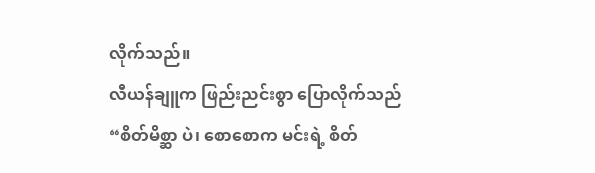လိုက်သည်။
လီယန်ချူက ဖြည်းညင်းစွာ ပြောလိုက်သည်
“စိတ်မိစ္ဆာ ပဲ၊ စောစောက မင်းရဲ့ စိတ်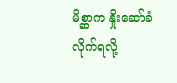မိစ္ဆာက နှိုးဆော်ခံလိုက်ရလို့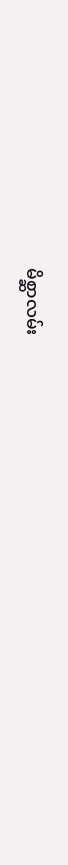မိစ္ဆာလမ်း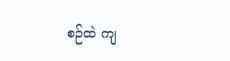စဉ်ထဲ ကျ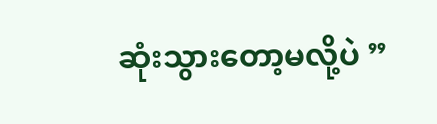ဆုံးသွားတော့မလို့ပဲ ”